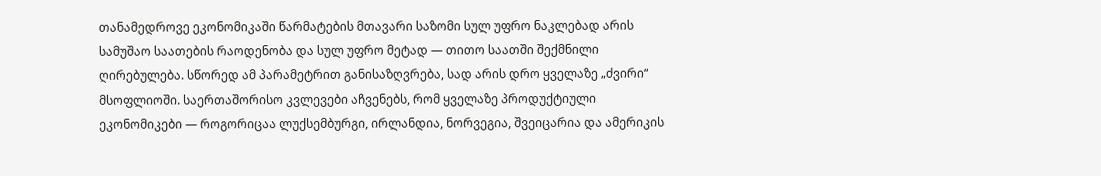თანამედროვე ეკონომიკაში წარმატების მთავარი საზომი სულ უფრო ნაკლებად არის სამუშაო საათების რაოდენობა და სულ უფრო მეტად — თითო საათში შექმნილი ღირებულება. სწორედ ამ პარამეტრით განისაზღვრება, სად არის დრო ყველაზე „ძვირი“ მსოფლიოში. საერთაშორისო კვლევები აჩვენებს, რომ ყველაზე პროდუქტიული ეკონომიკები — როგორიცაა ლუქსემბურგი, ირლანდია, ნორვეგია, შვეიცარია და ამერიკის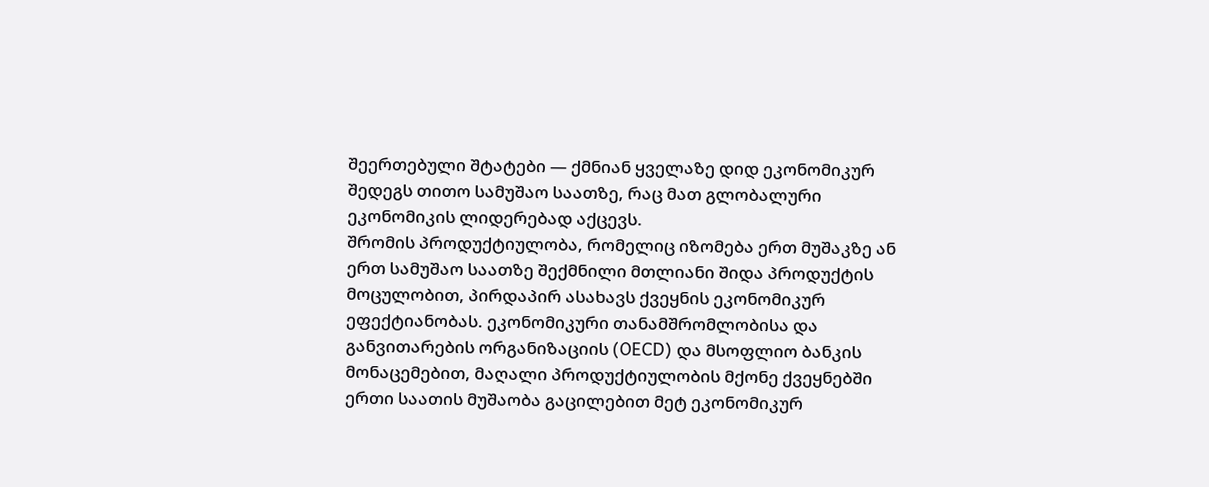შეერთებული შტატები — ქმნიან ყველაზე დიდ ეკონომიკურ შედეგს თითო სამუშაო საათზე, რაც მათ გლობალური ეკონომიკის ლიდერებად აქცევს.
შრომის პროდუქტიულობა, რომელიც იზომება ერთ მუშაკზე ან ერთ სამუშაო საათზე შექმნილი მთლიანი შიდა პროდუქტის მოცულობით, პირდაპირ ასახავს ქვეყნის ეკონომიკურ ეფექტიანობას. ეკონომიკური თანამშრომლობისა და განვითარების ორგანიზაციის (OECD) და მსოფლიო ბანკის მონაცემებით, მაღალი პროდუქტიულობის მქონე ქვეყნებში ერთი საათის მუშაობა გაცილებით მეტ ეკონომიკურ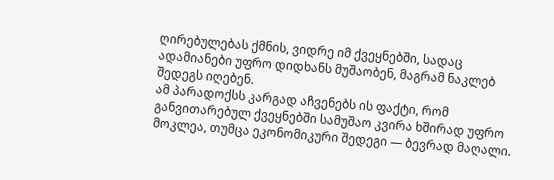ღირებულებას ქმნის, ვიდრე იმ ქვეყნებში, სადაც ადამიანები უფრო დიდხანს მუშაობენ, მაგრამ ნაკლებ შედეგს იღებენ.
ამ პარადოქსს კარგად აჩვენებს ის ფაქტი, რომ განვითარებულ ქვეყნებში სამუშაო კვირა ხშირად უფრო მოკლეა, თუმცა ეკონომიკური შედეგი — ბევრად მაღალი.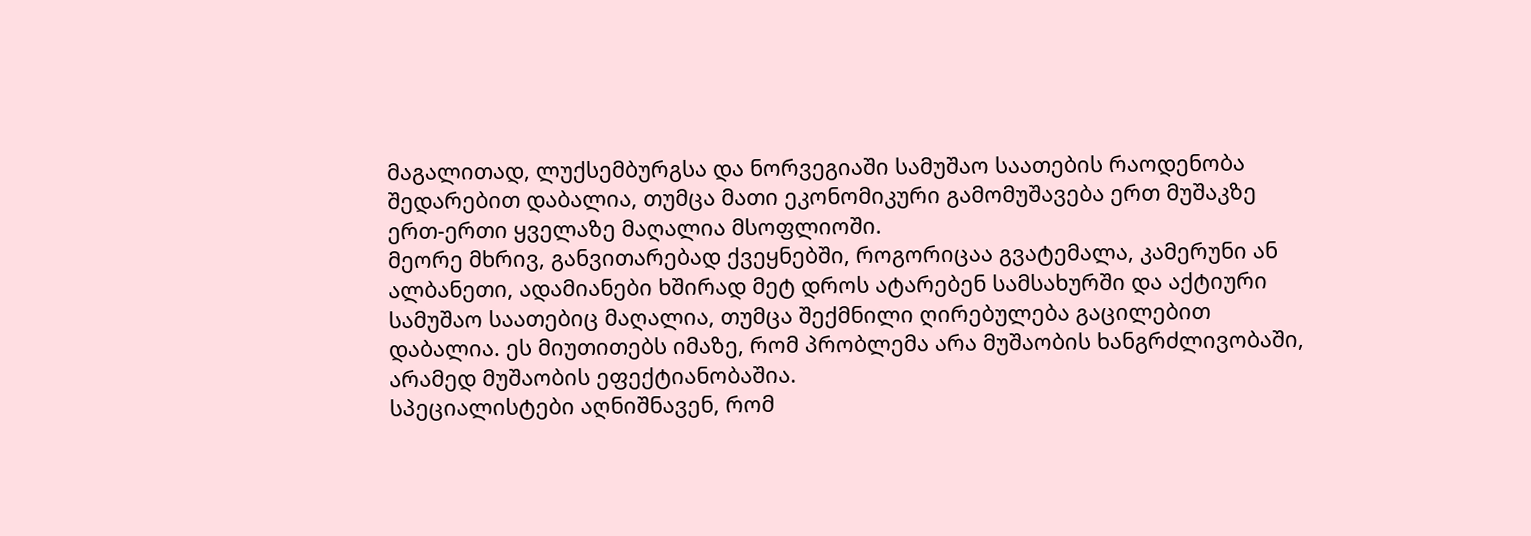მაგალითად, ლუქსემბურგსა და ნორვეგიაში სამუშაო საათების რაოდენობა შედარებით დაბალია, თუმცა მათი ეკონომიკური გამომუშავება ერთ მუშაკზე ერთ-ერთი ყველაზე მაღალია მსოფლიოში.
მეორე მხრივ, განვითარებად ქვეყნებში, როგორიცაა გვატემალა, კამერუნი ან ალბანეთი, ადამიანები ხშირად მეტ დროს ატარებენ სამსახურში და აქტიური სამუშაო საათებიც მაღალია, თუმცა შექმნილი ღირებულება გაცილებით დაბალია. ეს მიუთითებს იმაზე, რომ პრობლემა არა მუშაობის ხანგრძლივობაში, არამედ მუშაობის ეფექტიანობაშია.
სპეციალისტები აღნიშნავენ, რომ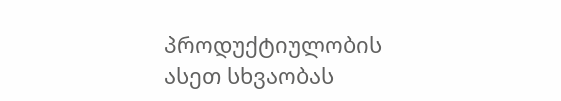პროდუქტიულობის ასეთ სხვაობას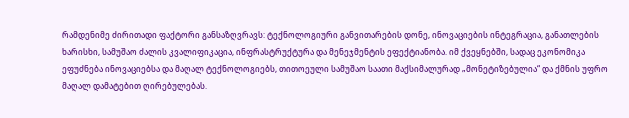რამდენიმე ძირითადი ფაქტორი განსაზღვრავს: ტექნოლოგიური განვითარების დონე, ინოვაციების ინტეგრაცია, განათლების ხარისხი, სამუშაო ძალის კვალიფიკაცია, ინფრასტრუქტურა და მენეჯმენტის ეფექტიანობა. იმ ქვეყნებში, სადაც ეკონომიკა ეფუძნება ინოვაციებსა და მაღალ ტექნოლოგიებს, თითოეული სამუშაო საათი მაქსიმალურად „მონეტიზებულია“ და ქმნის უფრო მაღალ დამატებით ღირებულებას.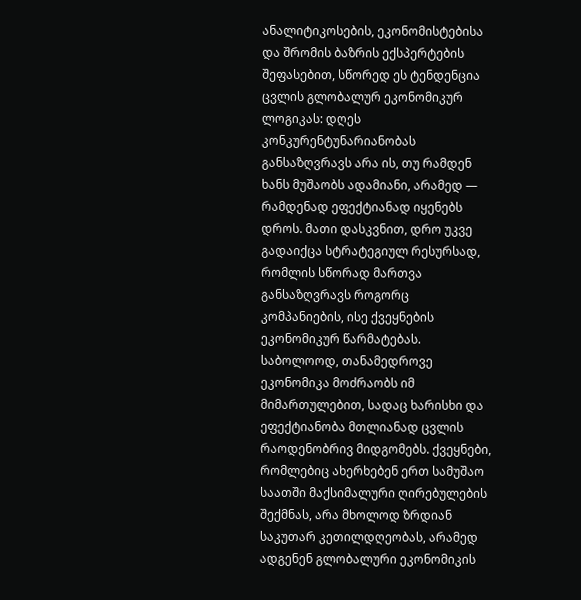ანალიტიკოსების, ეკონომისტებისა და შრომის ბაზრის ექსპერტების შეფასებით, სწორედ ეს ტენდენცია ცვლის გლობალურ ეკონომიკურ ლოგიკას: დღეს კონკურენტუნარიანობას განსაზღვრავს არა ის, თუ რამდენ ხანს მუშაობს ადამიანი, არამედ — რამდენად ეფექტიანად იყენებს დროს. მათი დასკვნით, დრო უკვე გადაიქცა სტრატეგიულ რესურსად, რომლის სწორად მართვა განსაზღვრავს როგორც კომპანიების, ისე ქვეყნების ეკონომიკურ წარმატებას.
საბოლოოდ, თანამედროვე ეკონომიკა მოძრაობს იმ მიმართულებით, სადაც ხარისხი და ეფექტიანობა მთლიანად ცვლის რაოდენობრივ მიდგომებს. ქვეყნები, რომლებიც ახერხებენ ერთ სამუშაო საათში მაქსიმალური ღირებულების შექმნას, არა მხოლოდ ზრდიან საკუთარ კეთილდღეობას, არამედ ადგენენ გლობალური ეკონომიკის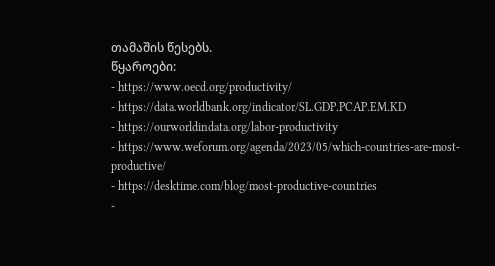თამაშის წესებს.
წყაროები:
- https://www.oecd.org/productivity/
- https://data.worldbank.org/indicator/SL.GDP.PCAP.EM.KD
- https://ourworldindata.org/labor-productivity
- https://www.weforum.org/agenda/2023/05/which-countries-are-most-productive/
- https://desktime.com/blog/most-productive-countries
-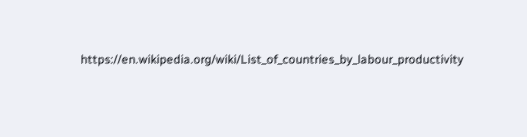https://en.wikipedia.org/wiki/List_of_countries_by_labour_productivity